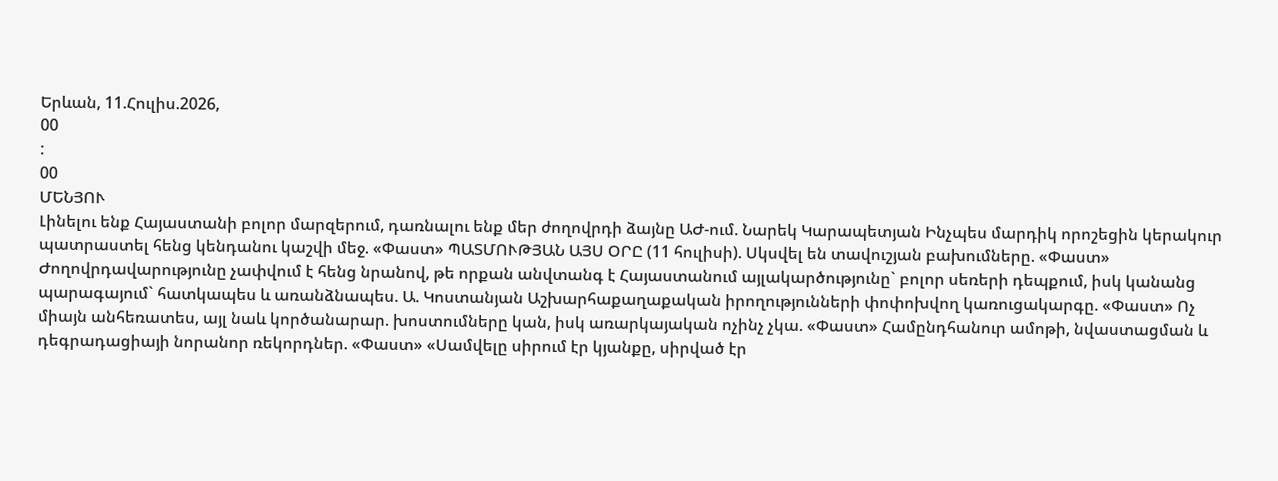Երևան, 11.Հուլիս.2026,
00
:
00
ՄԵՆՅՈՒ
Լինելու ենք Հայաստանի բոլոր մարզերում, դառնալու ենք մեր ժողովրդի ձայնը ԱԺ-ում. Նարեկ Կարապետյան Ինչպես մարդիկ որոշեցին կերակուր պատրաստել հենց կենդանու կաշվի մեջ. «Փաստ» ՊԱՏՄՈՒԹՅԱՆ ԱՅՍ ՕՐԸ (11 հուլիսի). Սկսվել են տավուշյան բախումները. «Փաստ» Ժողովրդավարությունը չափվում է հենց նրանով, թե որքան անվտանգ է Հայաստանում այլակարծությունը` բոլոր սեռերի դեպքում, իսկ կանանց պարագայում` հատկապես և առանձնապես. Ա. Կոստանյան Աշխարհաքաղաքական իրողությունների փոփոխվող կառուցակարգը. «Փաստ» Ոչ միայն անհեռատես, այլ նաև կործանարար. խոստումները կան, իսկ առարկայական ոչինչ չկա. «Փաստ» Համընդհանուր ամոթի, նվաստացման և դեգրադացիայի նորանոր ռեկորդներ. «Փաստ» «Սամվելը սիրում էր կյանքը, սիրված էր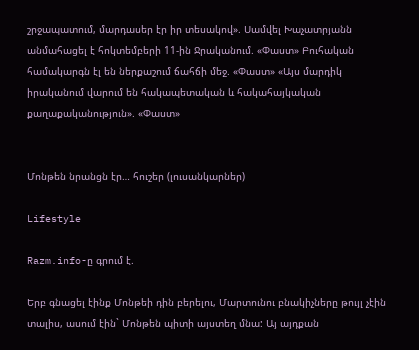շրջապատում, մարդասեր էր իր տեսակով». Սամվել Խաչատրյանն անմահացել է հոկտեմբերի 11-ին Ջրականում. «Փաստ» Բուհական համակարգն էլ են ներքաշում ճահճի մեջ. «Փաստ» «Այս մարդիկ իրականում վարում են հակապետական և հակահայկական քաղաքականություն». «Փաստ»


Մոնթեն նրանցն էր… հուշեր (լուսանկարներ)

Lifestyle

Razm.info-ը գրում է.

Երբ գնացել էինք Մոնթեի դին բերելու, Մարտունու բնակիչները թույլ չէին տալիս, ասում էին` Մոնթեն պիտի այստեղ մնա: Այ այդքան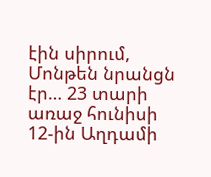էին սիրում, Մոնթեն նրանցն էր… 23 տարի առաջ հունիսի 12-ին Աղդամի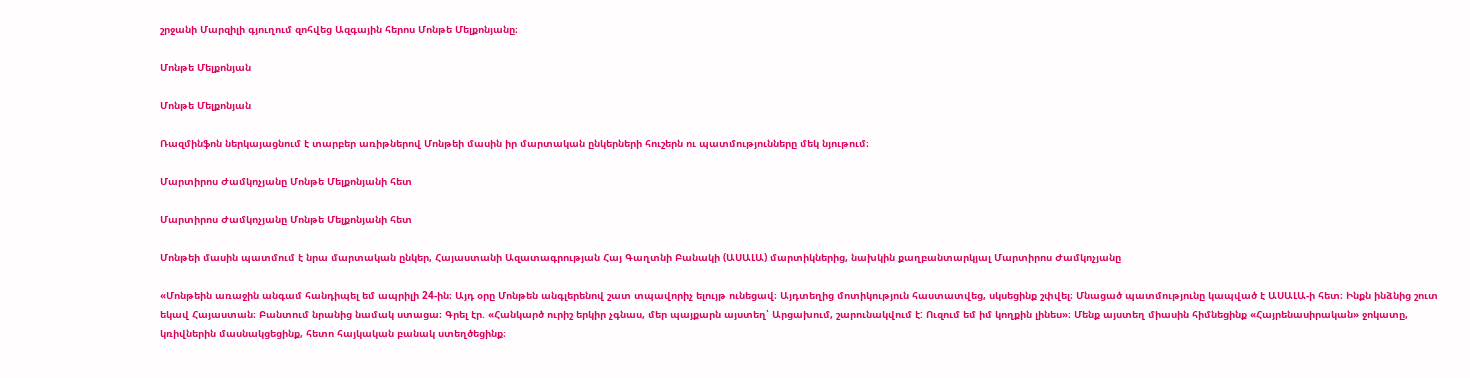շրջանի Մարզիլի գյուղում զոհվեց Ազգային հերոս Մոնթե Մելքոնյանը։

Մոնթե Մելքոնյան

Մոնթե Մելքոնյան

Ռազմինֆոն ներկայացնում է տարբեր առիթներով Մոնթեի մասին իր մարտական ընկերների հուշերն ու պատմությունները մեկ նյութում։

Մարտիրոս Ժամկոչյանը Մոնթե Մելքոնյանի հետ

Մարտիրոս Ժամկոչյանը Մոնթե Մելքոնյանի հետ

Մոնթեի մասին պատմում է նրա մարտական ընկեր, Հայաստանի Ազատագրության Հայ Գաղտնի Բանակի (ԱՍԱԼԱ) մարտիկներից, նախկին քաղբանտարկյալ Մարտիրոս Ժամկոչյանը

«Մոնթեին առաջին անգամ հանդիպել եմ ապրիլի 24-ին։ Այդ օրը Մոնթեն անգլերենով շատ տպավորիչ ելույթ ունեցավ։ Այդտեղից մոտիկություն հաստատվեց, սկսեցինք շփվել։ Մնացած պատմությունը կապված է ԱՍԱԼԱ-ի հետ։ Ինքն ինձնից շուտ եկավ Հայաստան։ Բանտում նրանից նամակ ստացա։ Գրել էր. «Հանկարծ ուրիշ երկիր չգնաս, մեր պայքարն այստեղ՝ Արցախում, շարունակվում է: Ուզում եմ իմ կողքին լինես»։ Մենք այստեղ միասին հիմնեցինք «Հայրենասիրական» ջոկատը, կռիվներին մասնակցեցինք, հետո հայկական բանակ ստեղծեցինք։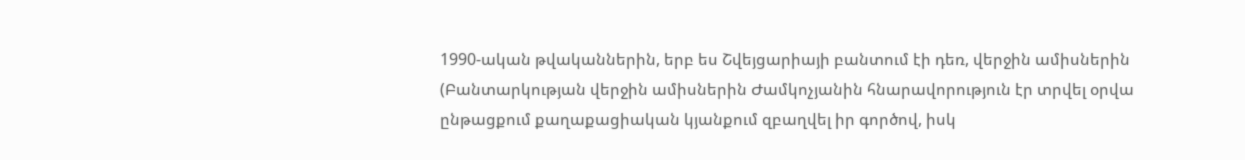1990-ական թվականներին, երբ ես Շվեյցարիայի բանտում էի դեռ, վերջին ամիսներին (Բանտարկության վերջին ամիսներին Ժամկոչյանին հնարավորություն էր տրվել օրվա ընթացքում քաղաքացիական կյանքում զբաղվել իր գործով, իսկ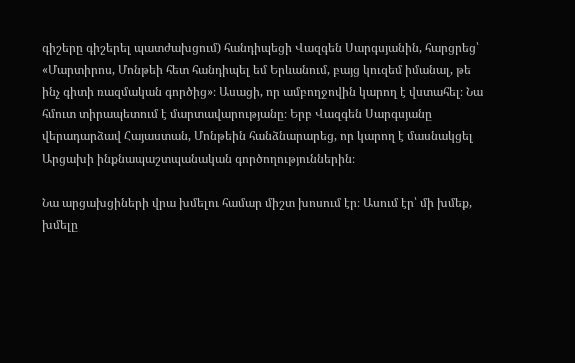գիշերը գիշերել պատժախցում) հանդիպեցի Վազգեն Սարգսյանին, հարցրեց՝ «Մարտիրոս, Մոնթեի հետ հանդիպել եմ Երևանում, բայց կուզեմ իմանալ, թե ինչ գիտի ռազմական գործից»։ Ասացի, որ ամբողջովին կարող է վստահել։ Նա հմուտ տիրապետում է մարտավարությանը։ Երբ Վազգեն Սարգսյանը վերադարձավ Հայաստան, Մոնթեին հանձնարարեց, որ կարող է մասնակցել Արցախի ինքնապաշտպանական գործողություններին։

Նա արցախցիների վրա խմելու համար միշտ խոսում էր։ Ասում էր՝ մի խմեք, խմելը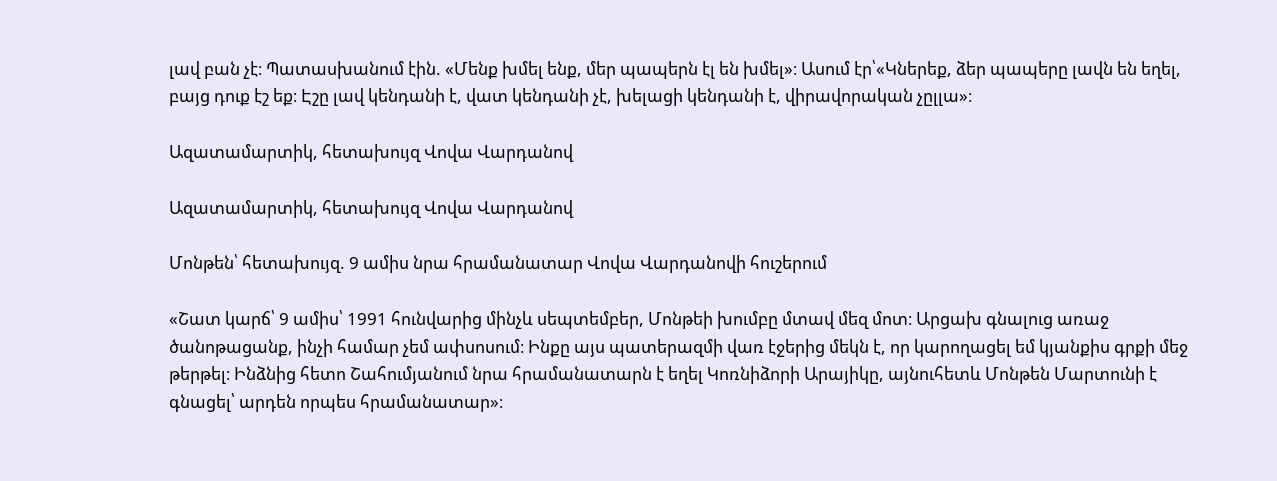լավ բան չէ։ Պատասխանում էին. «Մենք խմել ենք, մեր պապերն էլ են խմել»։ Ասում էր՝«Կներեք, ձեր պապերը լավն են եղել, բայց դուք էշ եք։ Էշը լավ կենդանի է, վատ կենդանի չէ, խելացի կենդանի է, վիրավորական չըլլա»։

Ազատամարտիկ, հետախույզ Վովա Վարդանով

Ազատամարտիկ, հետախույզ Վովա Վարդանով

Մոնթեն՝ հետախույզ. 9 ամիս նրա հրամանատար Վովա Վարդանովի հուշերում

«Շատ կարճ՝ 9 ամիս՝ 1991 հունվարից մինչև սեպտեմբեր, Մոնթեի խումբը մտավ մեզ մոտ։ Արցախ գնալուց առաջ ծանոթացանք, ինչի համար չեմ ափսոսում։ Ինքը այս պատերազմի վառ էջերից մեկն է, որ կարողացել եմ կյանքիս գրքի մեջ թերթել։ Ինձնից հետո Շահումյանում նրա հրամանատարն է եղել Կոռնիձորի Արայիկը, այնուհետև Մոնթեն Մարտունի է գնացել՝ արդեն որպես հրամանատար»։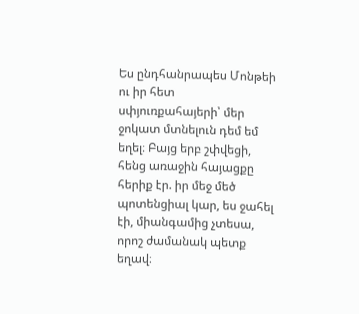Ես ընդհանրապես Մոնթեի ու իր հետ սփյուռքահայերի՝ մեր ջոկատ մտնելուն դեմ եմ եղել։ Բայց երբ շփվեցի, հենց առաջին հայացքը հերիք էր. իր մեջ մեծ պոտենցիալ կար, ես ջահել էի, միանգամից չտեսա, որոշ ժամանակ պետք եղավ։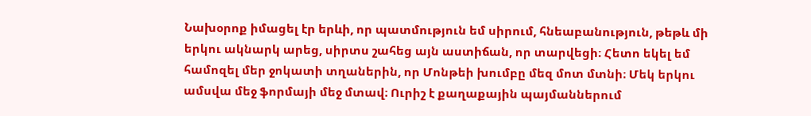Նախօրոք իմացել էր երևի, որ պատմություն եմ սիրում, հնեաբանություն, թեթև մի երկու ակնարկ արեց, սիրտս շահեց այն աստիճան, որ տարվեցի։ Հետո եկել եմ համոզել մեր ջոկատի տղաներին, որ Մոնթեի խումբը մեզ մոտ մտնի։ Մեկ երկու ամսվա մեջ ֆորմայի մեջ մտավ։ Ուրիշ է քաղաքային պայմաններում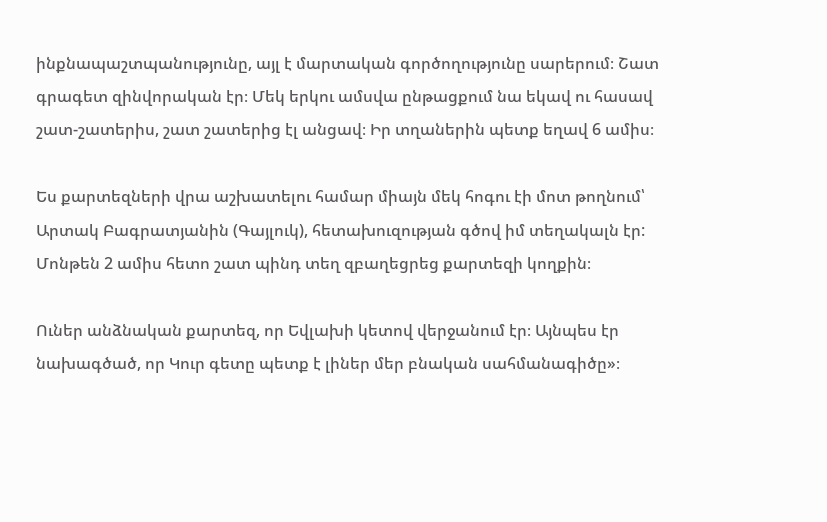ինքնապաշտպանությունը, այլ է մարտական գործողությունը սարերում։ Շատ գրագետ զինվորական էր։ Մեկ երկու ամսվա ընթացքում նա եկավ ու հասավ շատ-շատերիս, շատ շատերից էլ անցավ։ Իր տղաներին պետք եղավ 6 ամիս։

Ես քարտեզների վրա աշխատելու համար միայն մեկ հոգու էի մոտ թողնում՝ Արտակ Բագրատյանին (Գայլուկ), հետախուզության գծով իմ տեղակալն էր: Մոնթեն 2 ամիս հետո շատ պինդ տեղ զբաղեցրեց քարտեզի կողքին։

Ուներ անձնական քարտեզ, որ Եվլախի կետով վերջանում էր։ Այնպես էր նախագծած, որ Կուր գետը պետք է լիներ մեր բնական սահմանագիծը»։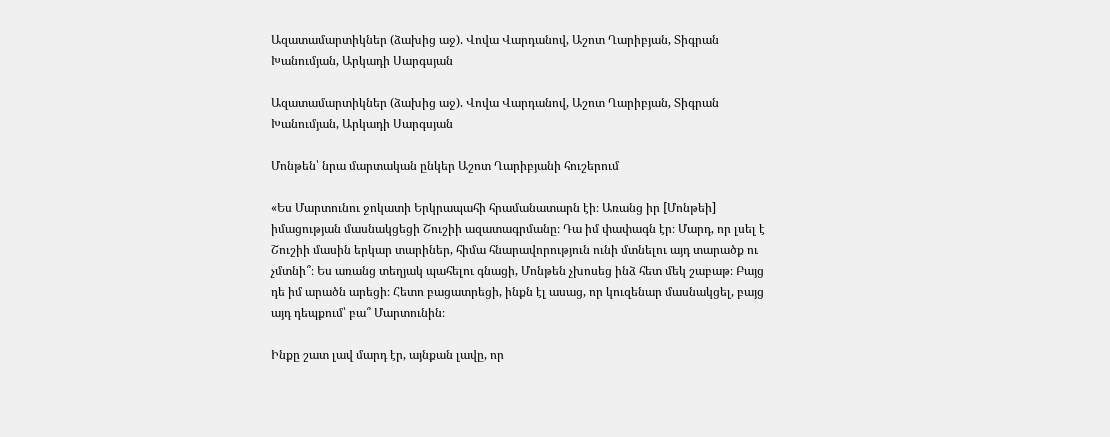Ազատամարտիկներ (ձախից աջ). Վովա Վարդանով, Աշոտ Ղարիբյան, Տիգրան Խանումյան, Արկադի Սարգսյան

Ազատամարտիկներ (ձախից աջ). Վովա Վարդանով, Աշոտ Ղարիբյան, Տիգրան Խանումյան, Արկադի Սարգսյան

Մոնթեն՝ նրա մարտական ընկեր Աշոտ Ղարիբյանի հուշերում

«Ես Մարտունու ջոկատի Երկրապահի հրամանատարն էի։ Առանց իր [Մոնթեի] իմացության մասնակցեցի Շուշիի ազատագրմանը։ Դա իմ փափագն էր։ Մարդ, որ լսել է Շուշիի մասին երկար տարիներ, հիմա հնարավորություն ունի մտնելու այդ տարածք ու չմտնի՞։ Ես առանց տեղյակ պահելու գնացի, Մոնթեն չխոսեց ինձ հետ մեկ շաբաթ։ Բայց դե իմ արածն արեցի։ Հետո բացատրեցի, ինքն էլ ասաց, որ կուզենար մասնակցել, բայց այդ դեպքում՝ բա՞ Մարտունին։

Ինքը շատ լավ մարդ էր, այնքան լավը, որ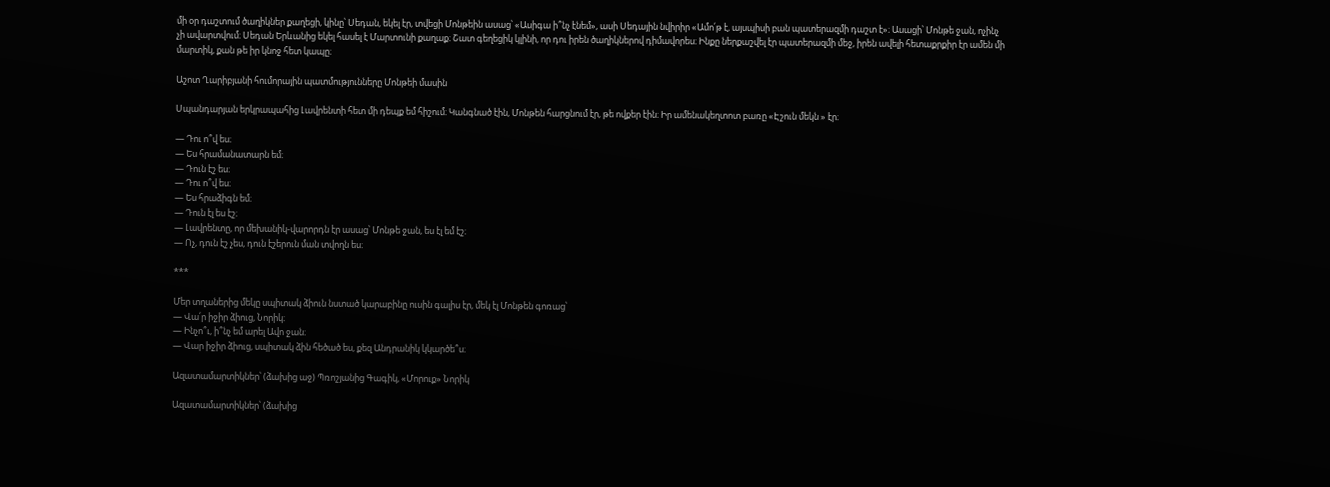մի օր դաշտում ծաղիկներ քաղեցի, կինը՝ Սեդան, եկել էր, տվեցի Մոնթեին ասաց՝ «Ասիգա ի՞նչ էնեմ», ասի Սեդային նվիրիր «Ամո՛թ է, այսպիսի բան պատերազմի դաշտ է»։ Ասացի՝ Մոնթե ջան, ոչինչ չի ավարտվում։ Սեդան Երևանից եկել հասել է Մարտունի քաղաք։ Շատ գեղեցիկ կլինի, որ դու իրեն ծաղիկներով դիմավորես։ Ինքը ներքաշվել էր պատերազմի մեջ, իրեն ավելի հետաքրքիր էր ամեն մի մարտիկ, քան թե իր կնոջ հետ կապը։

Աշոտ Ղարիբյանի հումորային պատմությունները Մոնթեի մասին

Սպանդարյան երկրապահից Լավրենտի հետ մի դեպք եմ հիշում։ Կանգնած էին, Մոնթեն հարցնում էր, թե ովքեր էին։ Իր ամենակեղտոտ բառը «Էշուն մեկն » էր։

— Դու ո՞վ ես։
— Ես հրամանատարն եմ։
— Դուն էշ ես։
— Դու ո՞վ ես։
— Ես հրաձիգն եմ։
— Դուն էլ ես էշ։
— Լավրենտը, որ մեխանիկ-վարորդն էր ասաց՝ Մոնթե ջան, ես էլ եմ էշ։
— Ոչ, դուն էշ չես, դուն էշերուն ման տվողն ես։

***

Մեր տղաներից մեկը սպիտակ ձիուն նստած կարաբինը ուսին գալիս էր, մեկ էլ Մոնթեն գոռաց՝
— Վա՛ր իջիր ձիուց, Նորիկ։
— Ինչո՞ւ, ի՞նչ եմ արել Ավո ջան։
— Վար իջիր ձիուց, սպիտակ ձին հեծած ես, քեզ Անդրանիկ կկարծե՞ս։

Ազատամարտիկներ՝ (ձախից աջ) Պռոշյանից Գագիկ, «Մորուք» Նորիկ

Ազատամարտիկներ՝ (ձախից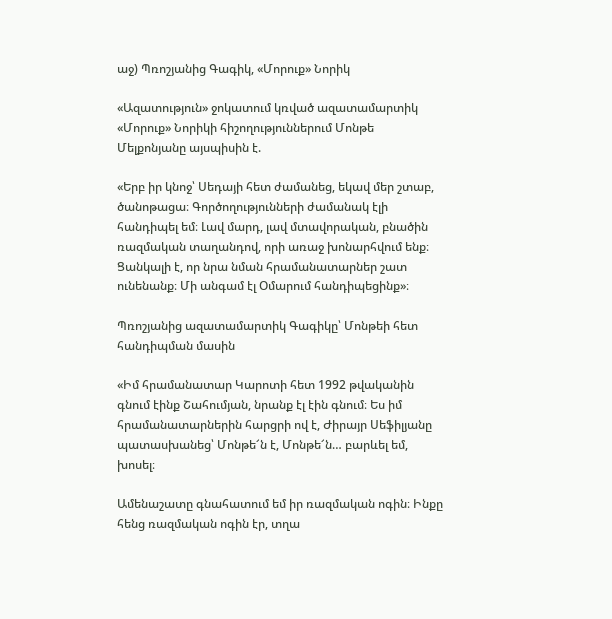աջ) Պռոշյանից Գագիկ, «Մորուք» Նորիկ

«Ազատություն» ջոկատում կռված ազատամարտիկ «Մորուք» Նորիկի հիշողություններում Մոնթե Մելքոնյանը այսպիսին է.

«Երբ իր կնոջ՝ Սեդայի հետ ժամանեց, եկավ մեր շտաբ, ծանոթացա։ Գործողությունների ժամանակ էլի հանդիպել եմ։ Լավ մարդ, լավ մտավորական, բնածին ռազմական տաղանդով, որի առաջ խոնարհվում ենք։ Ցանկալի է, որ նրա նման հրամանատարներ շատ ունենանք։ Մի անգամ էլ Օմարում հանդիպեցինք»։

Պռոշյանից ազատամարտիկ Գագիկը՝ Մոնթեի հետ հանդիպման մասին

«Իմ հրամանատար Կարոտի հետ 1992 թվականին գնում էինք Շահումյան, նրանք էլ էին գնում։ Ես իմ հրամանատարներին հարցրի ով է, Ժիրայր Սեֆիլյանը պատասխանեց՝ Մոնթե՜ն է, Մոնթե՜ն… բարևել եմ, խոսել։

Ամենաշատը գնահատում եմ իր ռազմական ոգին։ Ինքը հենց ռազմական ոգին էր, տղա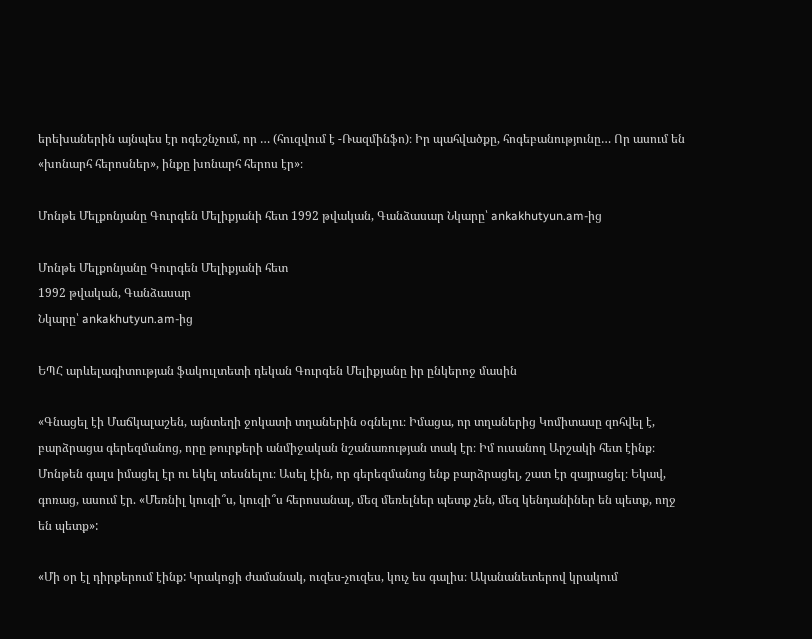երեխաներին այնպես էր ոգեշնչում, որ … (հուզվում է -Ռազմինֆո)։ Իր պահվածքը, հոգեբանությունը… Որ ասում են «խոնարհ հերոսներ», ինքը խոնարհ հերոս էր»։

Մոնթե Մելքոնյանը Գուրգեն Մելիքյանի հետ 1992 թվական, Գանձասար Նկարը՝ ankakhutyun.am-ից

Մոնթե Մելքոնյանը Գուրգեն Մելիքյանի հետ
1992 թվական, Գանձասար
Նկարը՝ ankakhutyun.am-ից

ԵՊՀ արևելագիտության ֆակուլտետի դեկան Գուրգեն Մելիքյանը իր ընկերոջ մասին

«Գնացել էի Մաճկալաշեն, այնտեղի ջոկատի տղաներին օգնելու։ Իմացա, որ տղաներից Կոմիտասը զոհվել է, բարձրացա գերեզմանոց, որը թուրքերի անմիջական նշանառության տակ էր։ Իմ ուսանող Արշակի հետ էինք։ Մոնթեն գալս իմացել էր ու եկել տեսնելու։ Ասել էին, որ գերեզմանոց ենք բարձրացել, շատ էր զայրացել։ Եկավ, գոռաց, ասում էր. «Մեռնիլ կուզի՞ս, կուզի՞ս հերոսանալ, մեզ մեռելներ պետք չեն, մեզ կենդանիներ են պետք, ողջ են պետք»:

«Մի օր էլ դիրքերում էինք: Կրակոցի ժամանակ, ուզես-չուզես, կուչ ես գալիս։ Ականանետերով կրակում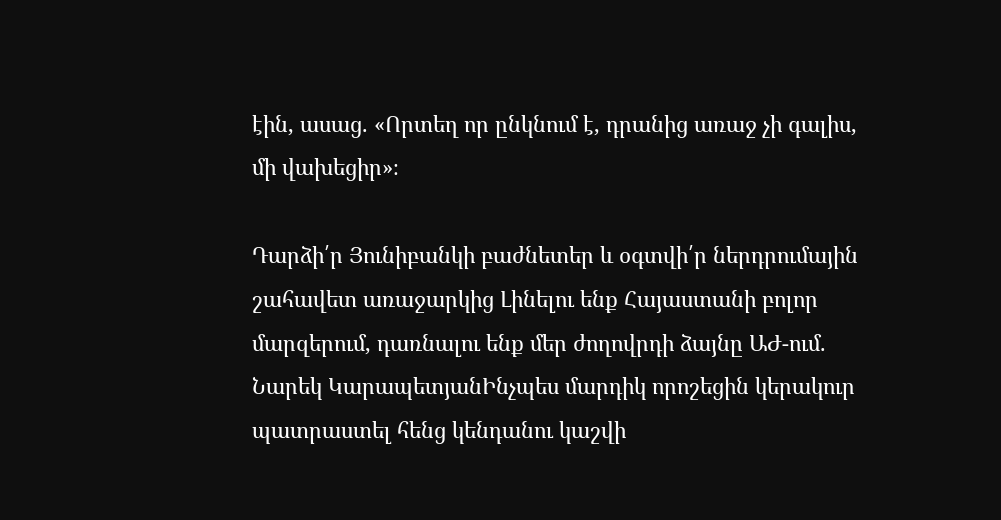էին, ասաց. «Որտեղ որ ընկնում է, դրանից առաջ չի գալիս, մի վախեցիր»։

Դարձի՛ր Յունիբանկի բաժնետեր և օգտվի՛ր ներդրումային շահավետ առաջարկից Լինելու ենք Հայաստանի բոլոր մարզերում, դառնալու ենք մեր ժողովրդի ձայնը ԱԺ-ում. Նարեկ ԿարապետյանԻնչպես մարդիկ որոշեցին կերակուր պատրաստել հենց կենդանու կաշվի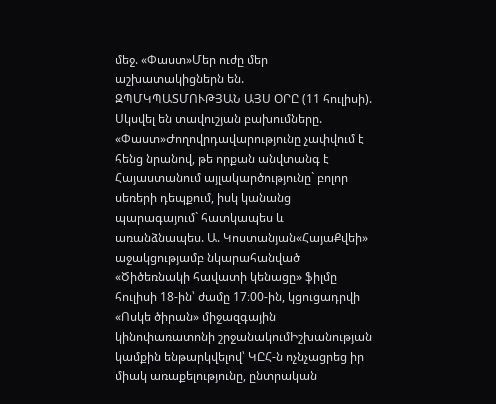մեջ. «Փաստ»Մեր ուժը մեր աշխատակիցներն են. ԶՊՄԿՊԱՏՄՈՒԹՅԱՆ ԱՅՍ ՕՐԸ (11 հուլիսի). Սկսվել են տավուշյան բախումները. «Փաստ»Ժողովրդավարությունը չափվում է հենց նրանով, թե որքան անվտանգ է Հայաստանում այլակարծությունը` բոլոր սեռերի դեպքում, իսկ կանանց պարագայում` հատկապես և առանձնապես. Ա. Կոստանյան«ՀայաՔվեի» աջակցությամբ նկարահանված «Ծիծեռնակի հավատի կենացը» ֆիլմը հուլիսի 18-ին՝ ժամը 17։00-ին, կցուցադրվի «Ոսկե ծիրան» միջազգային կինոփառատոնի շրջանակումԻշխանության կամքին ենթարկվելով՝ ԿԸՀ-ն ոչնչացրեց իր միակ առաքելությունը, ընտրական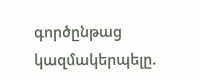գործընթաց կազմակերպելը.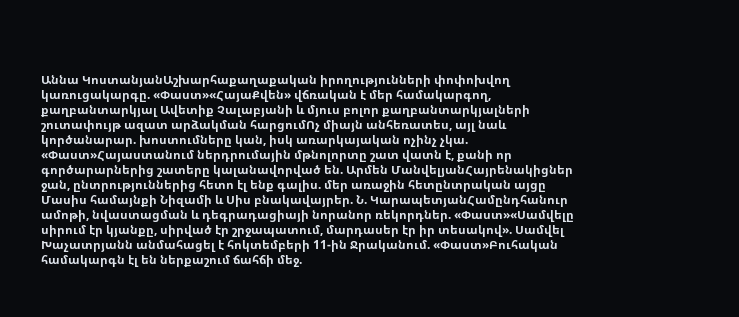Աննա ԿոստանյանԱշխարհաքաղաքական իրողությունների փոփոխվող կառուցակարգը. «Փաստ»«ՀայաՔվեն» վճռական է մեր համակարգող, քաղբանտարկյալ Ավետիք Չալաբյանի և մյուս բոլոր քաղբանտարկյալների շուտափույթ ազատ արձակման հարցումՈչ միայն անհեռատես, այլ նաև կործանարար. խոստումները կան, իսկ առարկայական ոչինչ չկա. «Փաստ»Հայաստանում ներդրումային մթնոլորտը շատ վատն է, քանի որ գործարարներից շատերը կալանավորված են. Արմեն ՄանվելյանՀայրենակիցներ ջան, ընտրություններից հետո էլ ենք գալիս. մեր առաջին հետընտրական այցը Մասիս համայնքի Նիզամի և Սիս բնակավայրեր. Ն. ԿարապետյանՀամընդհանուր ամոթի, նվաստացման և դեգրադացիայի նորանոր ռեկորդներ. «Փաստ»«Սամվելը սիրում էր կյանքը, սիրված էր շրջապատում, մարդասեր էր իր տեսակով». Սամվել Խաչատրյանն անմահացել է հոկտեմբերի 11-ին Ջրականում. «Փաստ»Բուհական համակարգն էլ են ներքաշում ճահճի մեջ.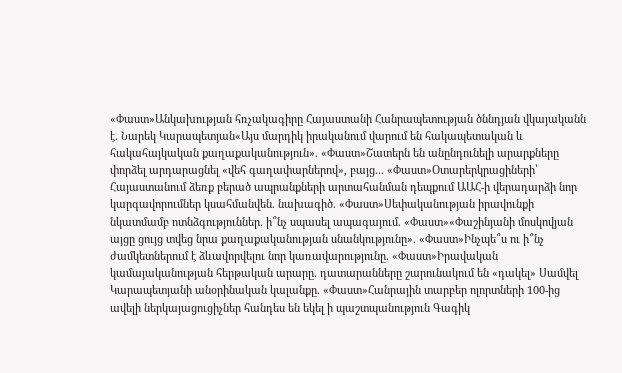«Փաստ»Անկախության հռչակագիրը Հայաստանի Հանրապետության ծննդյան վկայականն է. Նարեկ Կարապետյան«Այս մարդիկ իրականում վարում են հակապետական և հակահայկական քաղաքականություն». «Փաստ»Շատերն են անընդունելի արարքները փորձել արդարացնել «վեհ գաղափարներով», բայց... «Փաստ»Օտարերկրացիների՝ Հայաստանում ձեռք բերած ապրանքների արտահանման դեպքում ԱԱՀ-ի վերադարձի նոր կարգավորումներ կսահմանվեն. նախագիծ. «Փաստ»Սեփականության իրավունքի նկատմամբ ոտնձգություններ. ի՞նչ սպասել ապագայում. «Փաստ»«Փաշինյանի մոսկովյան այցը ցույց տվեց նրա քաղաքականության սնանկությունը». «Փաստ»Ինչպե՞ս ու ի՞նչ ժամկետներում է ձևավորվելու նոր կառավարությունը. «Փաստ»Իրավական կամայականության հերթական արարը. դատարանները շարունակում են «դակել» Սամվել Կարապետյանի անօրինական կալանքը. «Փաստ»Հանրային տարբեր ոլորտների 100-ից ավելի ներկայացուցիչներ հանդես են եկել ի պաշտպանություն Գագիկ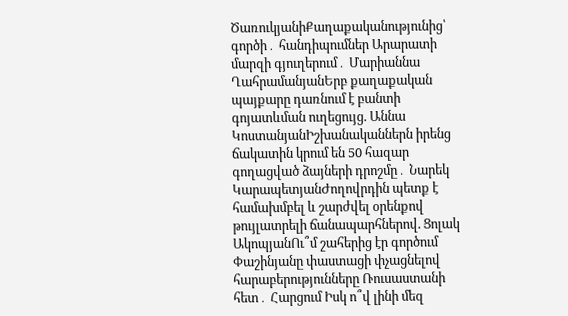ԾառուկյանիՔաղաքականությունից՝ գործի․ հանդիպումներ Արարատի մարզի գյուղերում․ Մարիաննա ՂահրամանյանԵրբ քաղաքական պայքարը դառնում է բանտի գոյատևման ուղեցույց. Աննա ԿոստանյանԻշխանականներն իրենց ճակատին կրում են 50 հազար գողացված ձայների դրոշմը․ Նարեկ ԿարապետյանԺողովրդին պետք է համախմբել և շարժվել օրենքով թույլատրելի ճանապարհներով. Ցոլակ ԱկոպյանՈւ՞մ շահերից էր գործում Փաշինյանը փաստացի փչացնելով հարաբերությունները Ռուսաստանի հետ․ Հարցում Իսկ ո՞վ լինի մեզ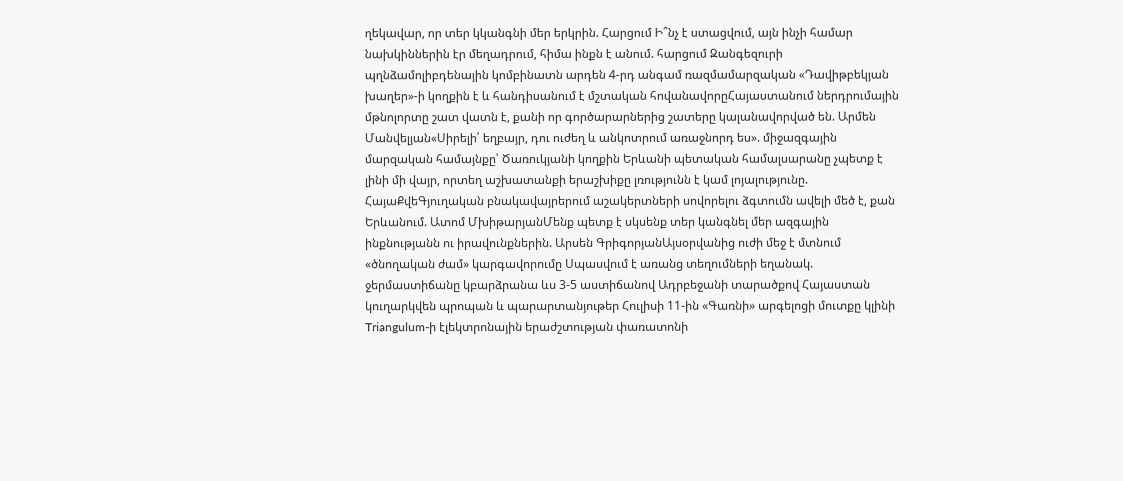ղեկավար, որ տեր կկանգնի մեր երկրին. Հարցում Ի՞նչ է ստացվում, այն ինչի համար նախկիններին էր մեղադրում, հիմա ինքն է անում. հարցում Զանգեզուրի պղնձամոլիբդենային կոմբինատն արդեն 4-րդ անգամ ռազմամարզական «Դավիթբեկյան խաղեր»-ի կողքին է և հանդիսանում է մշտական հովանավորըՀայաստանում ներդրումային մթնոլորտը շատ վատն է, քանի որ գործարարներից շատերը կալանավորված են. Արմեն Մանվելյան«Սիրելի՛ եղբայր, դու ուժեղ և անկոտրում առաջնորդ ես». միջազգային մարզական համայնքը՝ Ծառուկյանի կողքին Երևանի պետական համալսարանը չպետք է լինի մի վայր, որտեղ աշխատանքի երաշխիքը լռությունն է կամ լոյալությունը. ՀայաՔվեԳյուղական բնակավայրերում աշակերտների սովորելու ձգտումն ավելի մեծ է, քան Երևանում. Ատոմ ՄխիթարյանՄենք պետք է սկսենք տեր կանգնել մեր ազգային ինքնությանն ու իրավունքներին. Արսեն ԳրիգորյանԱյսօրվանից ուժի մեջ է մտնում «ծնողական ժամ» կարգավորումը Սպասվում է առանց տեղումների եղանակ. ջերմաստիճանը կբարձրանա ևս 3-5 աստիճանով Ադրբեջանի տարածքով Հայաստան կուղարկվեն պրոպան և պարարտանյութեր Հուլիսի 11-ին «Գառնի» արգելոցի մուտքը կլինի Triangulum-ի էլեկտրոնային երաժշտության փառատոնի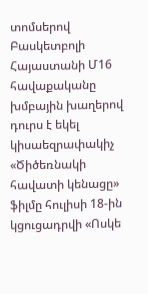տոմսերով Բասկետբոլի Հայաստանի Մ16 հավաքականը խմբային խաղերով դուրս է եկել կիսաեզրափակիչ «Ծիծեռնակի հավատի կենացը» ֆիլմը հուլիսի 18-ին կցուցադրվի «Ոսկե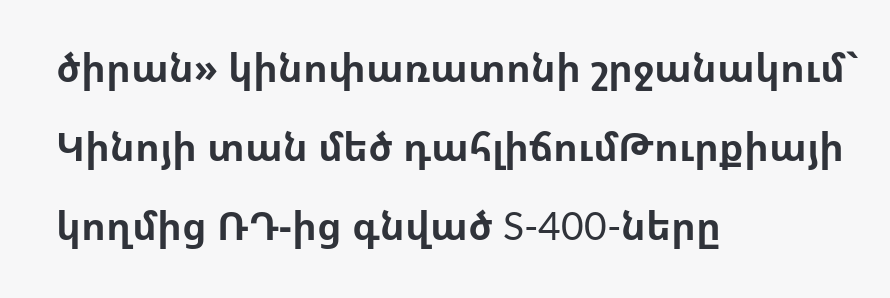ծիրան» կինոփառատոնի շրջանակում` Կինոյի տան մեծ դահլիճումԹուրքիայի կողմից ՌԴ-ից գնված S-400-ները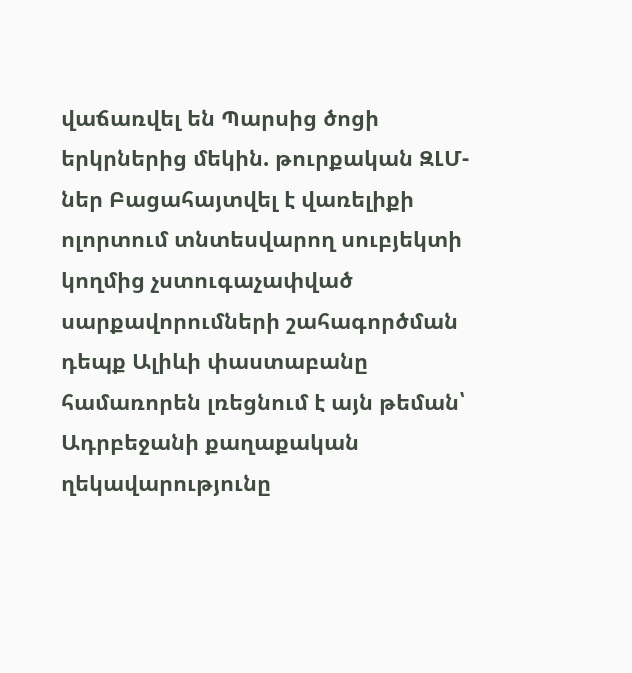վաճառվել են Պարսից ծոցի երկրներից մեկին. թուրքական ԶԼՄ-ներ Բացահայտվել է վառելիքի ոլորտում տնտեսվարող սուբյեկտի կողմից չստուգաչափված սարքավորումների շահագործման դեպք Ալիևի փաստաբանը համառորեն լռեցնում է այն թեման՝ Ադրբեջանի քաղաքական ղեկավարությունը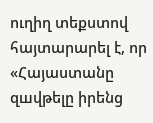ուղիղ տեքստով հայտարարել է, որ «Հայաստանը զшվթելը իրենց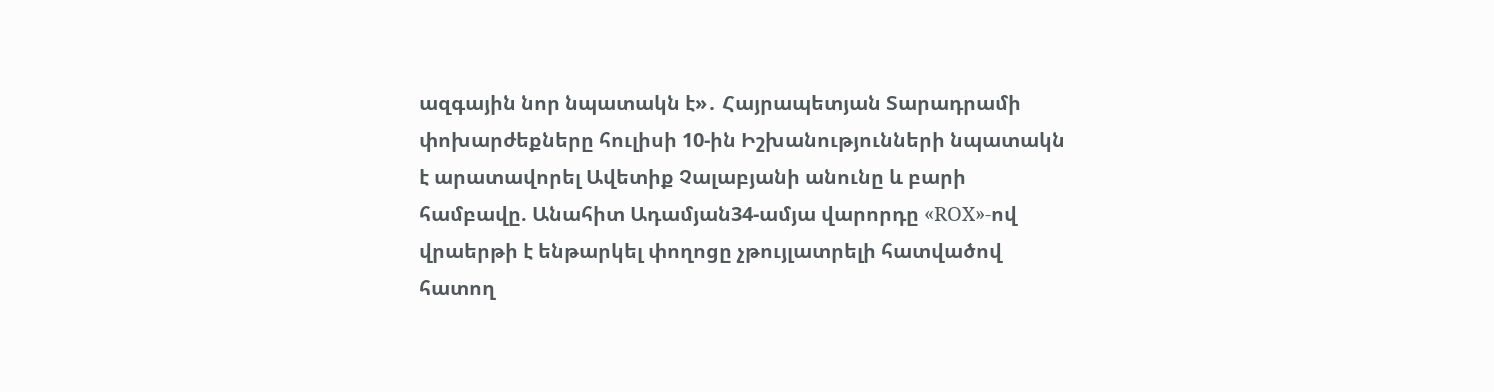ազգային նոր նպատակն է»․ Հայրապետյան Տարադրամի փոխարժեքները հուլիսի 10-ին Իշխանությունների նպատակն է արատավորել Ավետիք Չալաբյանի անունը և բարի համբավը. Անահիտ Ադամյան34-ամյա վարորդը «ROX»-ով վրաերթի է ենթարկել փողոցը չթույլատրելի հատվածով հատող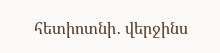հետիոտնի․ վերջինս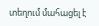տեղում մահացել է